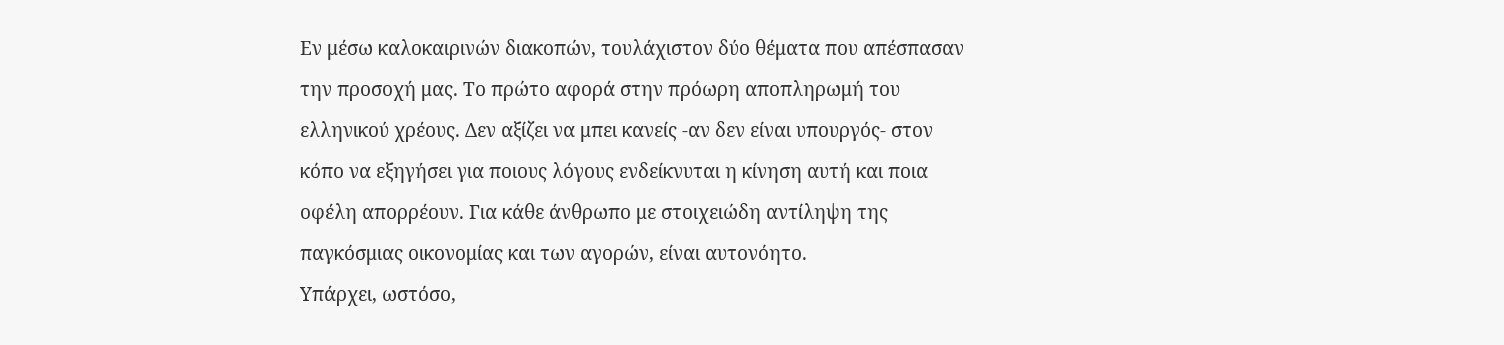Εν μέσω καλοκαιρινών διακοπών, τουλάχιστον δύο θέματα που απέσπασαν την προσοχή μας. Το πρώτο αφορά στην πρόωρη αποπληρωμή του ελληνικού χρέους. Δεν αξίζει να μπει κανείς -αν δεν είναι υπουργός- στον κόπο να εξηγήσει για ποιους λόγους ενδείκνυται η κίνηση αυτή και ποια οφέλη απορρέουν. Για κάθε άνθρωπο με στοιχειώδη αντίληψη της παγκόσμιας οικονομίας και των αγορών, είναι αυτονόητο.
Υπάρχει, ωστόσο,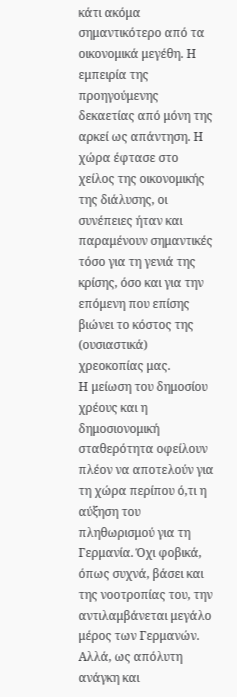κάτι ακόμα σημαντικότερο από τα οικονομικά μεγέθη. Η εμπειρία της προηγούμενης δεκαετίας από μόνη της αρκεί ως απάντηση. Η χώρα έφτασε στο χείλος της οικονομικής της διάλυσης, οι συνέπειες ήταν και παραμένουν σημαντικές τόσο για τη γενιά της κρίσης, όσο και για την επόμενη που επίσης βιώνει το κόστος της (ουσιαστικά) χρεοκοπίας μας.
Η μείωση του δημοσίου χρέους και η δημοσιονομική σταθερότητα οφείλουν πλέον να αποτελούν για τη χώρα περίπου ό,τι η αύξηση του πληθωρισμού για τη Γερμανία. Όχι φοβικά, όπως συχνά, βάσει και της νοοτροπίας του, την αντιλαμβάνεται μεγάλο μέρος των Γερμανών. Αλλά, ως απόλυτη ανάγκη και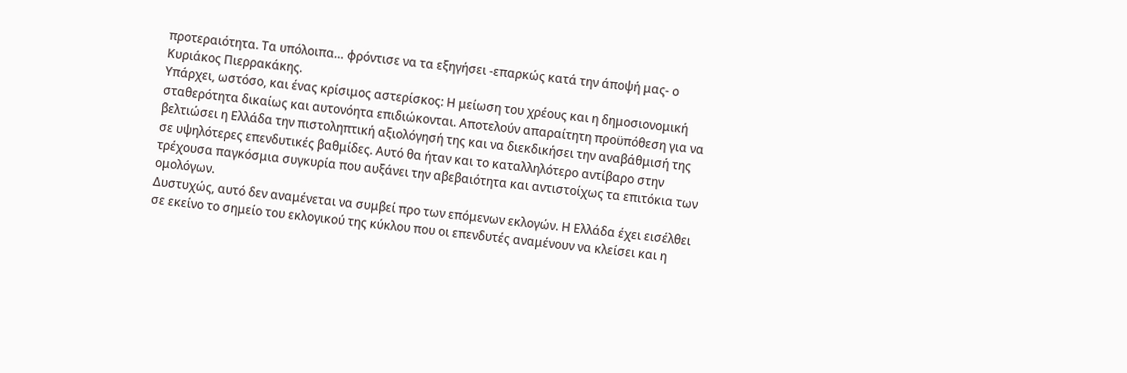προτεραιότητα. Τα υπόλοιπα… φρόντισε να τα εξηγήσει -επαρκώς κατά την άποψή μας- ο Κυριάκος Πιερρακάκης.
Υπάρχει, ωστόσο, και ένας κρίσιμος αστερίσκος: Η μείωση του χρέους και η δημοσιονομική σταθερότητα δικαίως και αυτονόητα επιδιώκονται. Αποτελούν απαραίτητη προϋπόθεση για να βελτιώσει η Ελλάδα την πιστοληπτική αξιολόγησή της και να διεκδικήσει την αναβάθμισή της σε υψηλότερες επενδυτικές βαθμίδες. Αυτό θα ήταν και το καταλληλότερο αντίβαρο στην τρέχουσα παγκόσμια συγκυρία που αυξάνει την αβεβαιότητα και αντιστοίχως τα επιτόκια των ομολόγων.
Δυστυχώς, αυτό δεν αναμένεται να συμβεί προ των επόμενων εκλογών. Η Ελλάδα έχει εισέλθει σε εκείνο το σημείο του εκλογικού της κύκλου που οι επενδυτές αναμένουν να κλείσει και η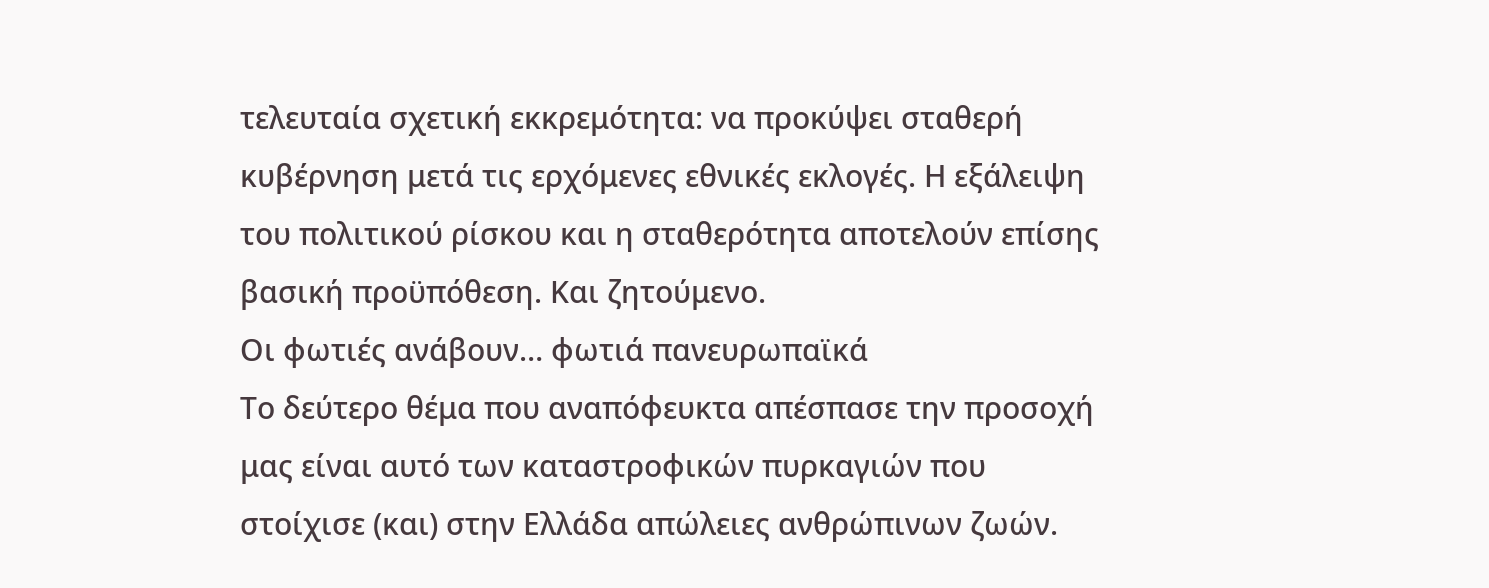τελευταία σχετική εκκρεμότητα: να προκύψει σταθερή κυβέρνηση μετά τις ερχόμενες εθνικές εκλογές. Η εξάλειψη του πολιτικού ρίσκου και η σταθερότητα αποτελούν επίσης βασική προϋπόθεση. Και ζητούμενο.
Οι φωτιές ανάβουν… φωτιά πανευρωπαϊκά
Το δεύτερο θέμα που αναπόφευκτα απέσπασε την προσοχή μας είναι αυτό των καταστροφικών πυρκαγιών που στοίχισε (και) στην Ελλάδα απώλειες ανθρώπινων ζωών.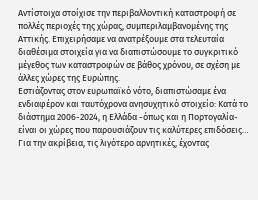Αντίστοιχα στοίχισε την περιβαλλοντική καταστροφή σε πολλές περιοχές της χώρας, συμπεριλαμβανομένης της Αττικής. Επιχειρήσαμε να ανατρέξουμε στα τελευταία διαθέσιμα στοιχεία για να διαπιστώσουμε το συγκριτικό μέγεθος των καταστροφών σε βάθος χρόνου, σε σχέση με άλλες χώρες της Ευρώπης.
Εστιάζοντας στον ευρωπαϊκό νότο, διαπιστώσαμε ένα ενδιαφέρον και ταυτόχρονα ανησυχητικό στοιχείο: Κατά το διάστημα 2006-2024, η Ελλάδα -όπως και η Πορτογαλία- είναι οι χώρες που παρουσιάζουν τις καλύτερες επιδόσεις… Για την ακρίβεια, τις λιγότερο αρνητικές, έχοντας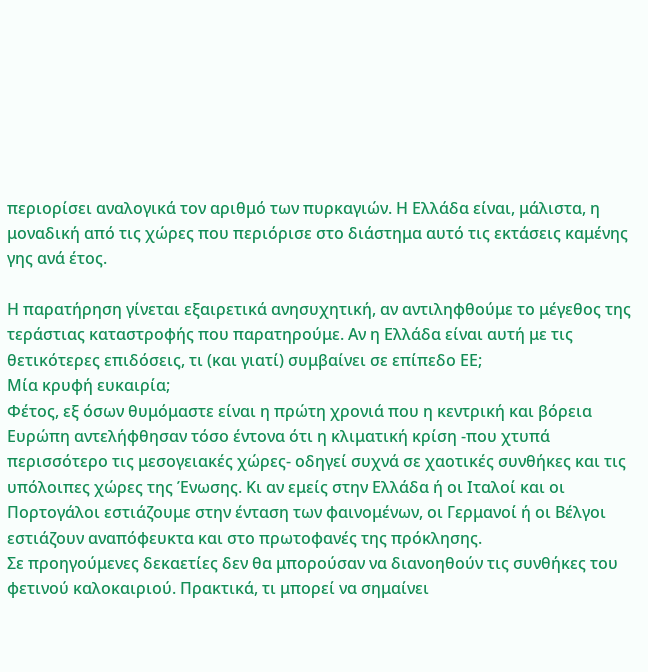περιορίσει αναλογικά τον αριθμό των πυρκαγιών. Η Ελλάδα είναι, μάλιστα, η μοναδική από τις χώρες που περιόρισε στο διάστημα αυτό τις εκτάσεις καμένης γης ανά έτος.

Η παρατήρηση γίνεται εξαιρετικά ανησυχητική, αν αντιληφθούμε το μέγεθος της τεράστιας καταστροφής που παρατηρούμε. Αν η Ελλάδα είναι αυτή με τις θετικότερες επιδόσεις, τι (και γιατί) συμβαίνει σε επίπεδο ΕΕ;
Μία κρυφή ευκαιρία;
Φέτος, εξ όσων θυμόμαστε είναι η πρώτη χρονιά που η κεντρική και βόρεια Ευρώπη αντελήφθησαν τόσο έντονα ότι η κλιματική κρίση -που χτυπά περισσότερο τις μεσογειακές χώρες- οδηγεί συχνά σε χαοτικές συνθήκες και τις υπόλοιπες χώρες της Ένωσης. Κι αν εμείς στην Ελλάδα ή οι Ιταλοί και οι Πορτογάλοι εστιάζουμε στην ένταση των φαινομένων, οι Γερμανοί ή οι Βέλγοι εστιάζουν αναπόφευκτα και στο πρωτοφανές της πρόκλησης.
Σε προηγούμενες δεκαετίες δεν θα μπορούσαν να διανοηθούν τις συνθήκες του φετινού καλοκαιριού. Πρακτικά, τι μπορεί να σημαίνει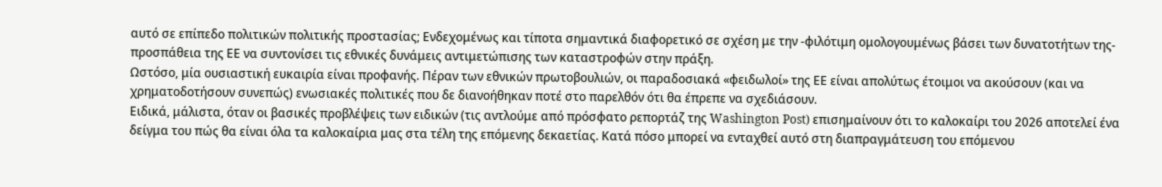αυτό σε επίπεδο πολιτικών πολιτικής προστασίας; Ενδεχομένως και τίποτα σημαντικά διαφορετικό σε σχέση με την -φιλότιμη ομολογουμένως βάσει των δυνατοτήτων της- προσπάθεια της ΕΕ να συντονίσει τις εθνικές δυνάμεις αντιμετώπισης των καταστροφών στην πράξη.
Ωστόσο, μία ουσιαστική ευκαιρία είναι προφανής. Πέραν των εθνικών πρωτοβουλιών, οι παραδοσιακά «φειδωλοί» της ΕΕ είναι απολύτως έτοιμοι να ακούσουν (και να χρηματοδοτήσουν συνεπώς) ενωσιακές πολιτικές που δε διανοήθηκαν ποτέ στο παρελθόν ότι θα έπρεπε να σχεδιάσουν.
Ειδικά, μάλιστα, όταν οι βασικές προβλέψεις των ειδικών (τις αντλούμε από πρόσφατο ρεπορτάζ της Washington Post) επισημαίνουν ότι το καλοκαίρι του 2026 αποτελεί ένα δείγμα του πώς θα είναι όλα τα καλοκαίρια μας στα τέλη της επόμενης δεκαετίας. Κατά πόσο μπορεί να ενταχθεί αυτό στη διαπραγμάτευση του επόμενου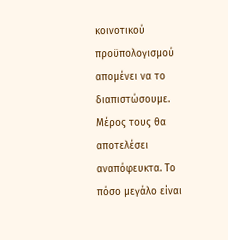κοινοτικού προϋπολογισμού απομένει να το διαπιστώσουμε. Μέρος τους θα αποτελέσει αναπόφευκτα. Το πόσο μεγάλο είναι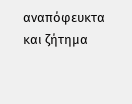αναπόφευκτα και ζήτημα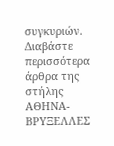συγκυριών.
Διαβάστε περισσότερα άρθρα της στήλης ΑΘΗΝΑ-ΒΡΥΞΕΛΛΕΣ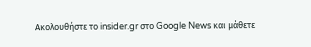Ακολουθήστε το insider.gr στο Google News και μάθετε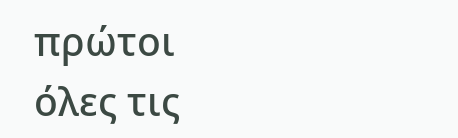πρώτοι όλες τις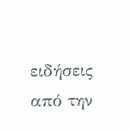ειδήσεις από την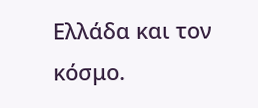Ελλάδα και τον κόσμο.